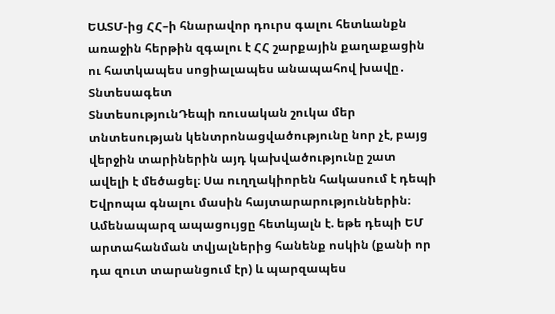ԵԱՏՄ-ից ՀՀ–ի հնարավոր դուրս գալու հետևանքն առաջին հերթին զգալու է ՀՀ շարքային քաղաքացին ու հատկապես սոցիալապես անապահով խավը․ Տնտեսագետ
ՏնտեսությունԴեպի ռուսական շուկա մեր տնտեսության կենտրոնացվածությունը նոր չէ, բայց վերջին տարիներին այդ կախվածությունը շատ ավելի է մեծացել։ Սա ուղղակիորեն հակասում է դեպի Եվրոպա գնալու մասին հայտարարություններին։ Ամենապարզ ապացույցը հետևյալն է. եթե դեպի ԵՄ արտահանման տվյալներից հանենք ոսկին (քանի որ դա զուտ տարանցում էր) և պարզապես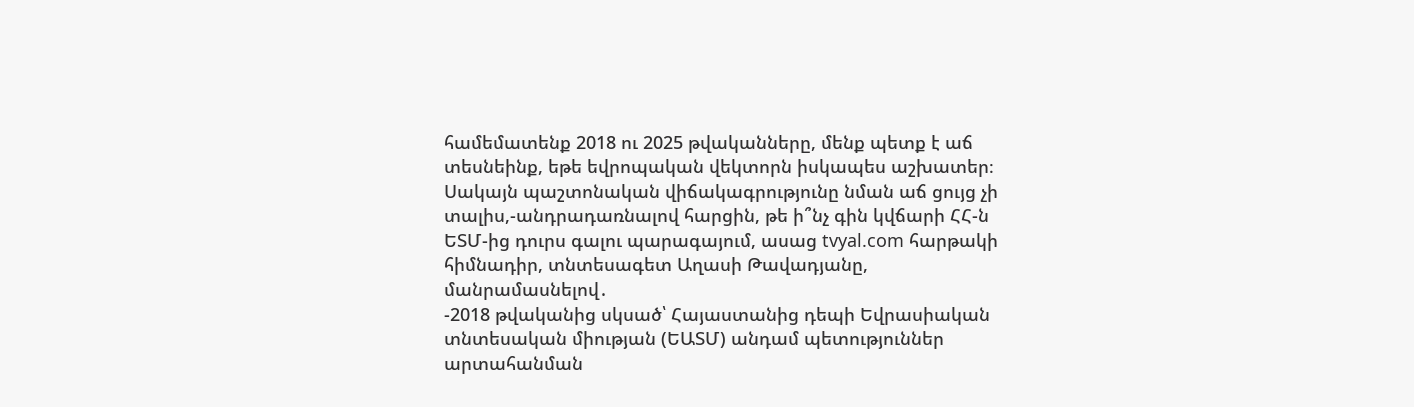համեմատենք 2018 ու 2025 թվականները, մենք պետք է աճ տեսնեինք, եթե եվրոպական վեկտորն իսկապես աշխատեր։ Սակայն պաշտոնական վիճակագրությունը նման աճ ցույց չի տալիս,-անդրադառնալով հարցին, թե ի՞նչ գին կվճարի ՀՀ-ն ԵՏՄ-ից դուրս գալու պարագայում, ասաց tvyal.com հարթակի հիմնադիր, տնտեսագետ Աղասի Թավադյանը, մանրամասնելով․
-2018 թվականից սկսած՝ Հայաստանից դեպի Եվրասիական տնտեսական միության (ԵԱՏՄ) անդամ պետություններ արտահանման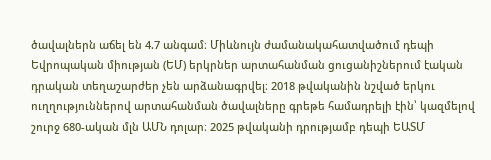ծավալներն աճել են 4.7 անգամ։ Միևնույն ժամանակահատվածում դեպի Եվրոպական միության (ԵՄ) երկրներ արտահանման ցուցանիշներում էական դրական տեղաշարժեր չեն արձանագրվել։ 2018 թվականին նշված երկու ուղղություններով արտահանման ծավալները գրեթե համադրելի էին՝ կազմելով շուրջ 680-ական մլն ԱՄՆ դոլար։ 2025 թվականի դրությամբ դեպի ԵԱՏՄ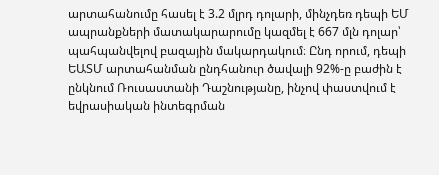արտահանումը հասել է 3.2 մլրդ դոլարի, մինչդեռ դեպի ԵՄ ապրանքների մատակարարումը կազմել է 667 մլն դոլար՝ պահպանվելով բազային մակարդակում։ Ընդ որում, դեպի ԵԱՏՄ արտահանման ընդհանուր ծավալի 92%-ը բաժին է ընկնում Ռուսաստանի Դաշնությանը, ինչով փաստվում է եվրասիական ինտեգրման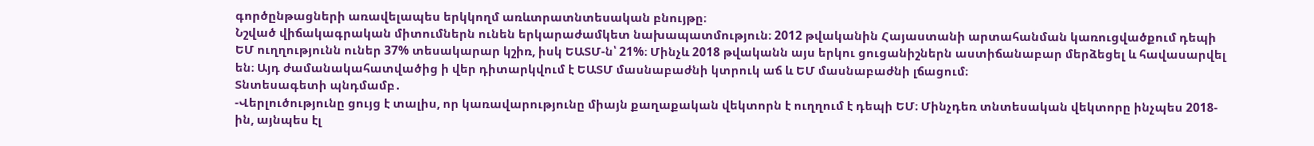գործընթացների առավելապես երկկողմ առևտրատնտեսական բնույթը։
Նշված վիճակագրական միտումներն ունեն երկարաժամկետ նախապատմություն։ 2012 թվականին Հայաստանի արտահանման կառուցվածքում դեպի ԵՄ ուղղությունն ուներ 37% տեսակարար կշիռ, իսկ ԵԱՏՄ-ն՝ 21%։ Մինչև 2018 թվականն այս երկու ցուցանիշներն աստիճանաբար մերձեցել և հավասարվել են։ Այդ ժամանակահատվածից ի վեր դիտարկվում է ԵԱՏՄ մասնաբաժնի կտրուկ աճ և ԵՄ մասնաբաժնի լճացում։
Տնտեսագետի պնդմամբ․
-Վերլուծությունը ցույց է տալիս, որ կառավարությունը միայն քաղաքական վեկտորն է ուղղում է դեպի ԵՄ։ Մինչդեռ տնտեսական վեկտորը ինչպես 2018-ին, այնպես էլ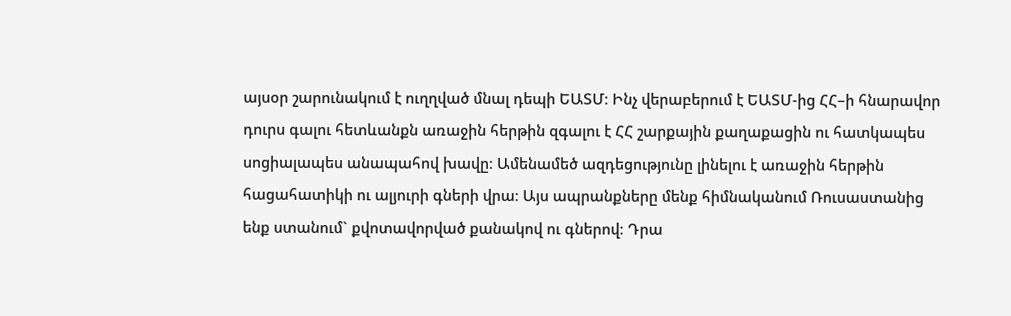այսօր շարունակում է ուղղված մնալ դեպի ԵԱՏՄ։ Ինչ վերաբերում է ԵԱՏՄ-ից ՀՀ–ի հնարավոր դուրս գալու հետևանքն առաջին հերթին զգալու է ՀՀ շարքային քաղաքացին ու հատկապես սոցիալապես անապահով խավը։ Ամենամեծ ազդեցությունը լինելու է առաջին հերթին հացահատիկի ու ալյուրի գների վրա։ Այս ապրանքները մենք հիմնականում Ռուսաստանից ենք ստանում` քվոտավորված քանակով ու գներով։ Դրա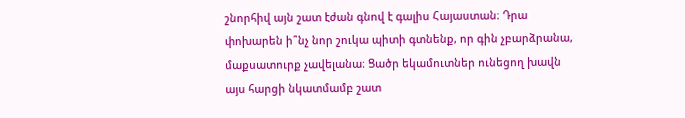շնորհիվ այն շատ էժան գնով է գալիս Հայաստան։ Դրա փոխարեն ի՞նչ նոր շուկա պիտի գտնենք, որ գին չբարձրանա, մաքսատուրք չավելանա։ Ցածր եկամուտներ ունեցող խավն այս հարցի նկատմամբ շատ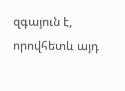զգայուն է, որովհետև այդ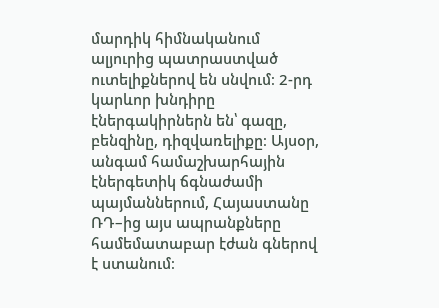մարդիկ հիմնականում ալյուրից պատրաստված ուտելիքներով են սնվում։ 2-րդ կարևոր խնդիրը էներգակիրներն են՝ գազը, բենզինը, դիզվառելիքը։ Այսօր, անգամ համաշխարհային էներգետիկ ճգնաժամի պայմաններում, Հայաստանը ՌԴ–ից այս ապրանքները համեմատաբար էժան գներով է ստանում։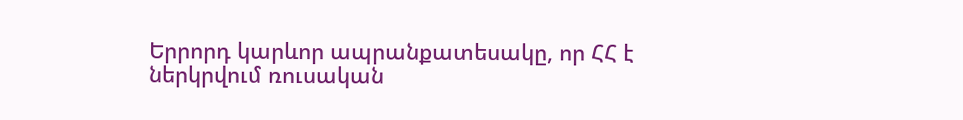Երրորդ կարևոր ապրանքատեսակը, որ ՀՀ է ներկրվում ռուսական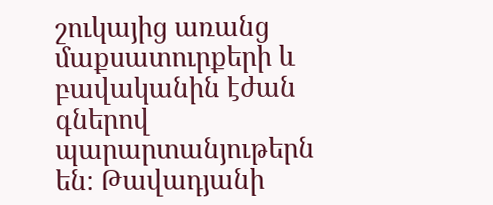շուկայից առանց մաքսատուրքերի և բավականին էժան գներով պարարտանյութերն են։ Թավադյանի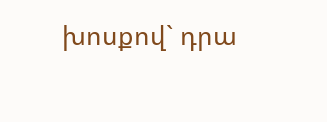խոսքով` դրա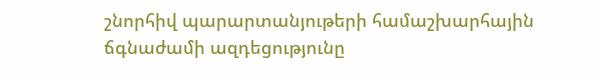շնորհիվ պարարտանյութերի համաշխարհային ճգնաժամի ազդեցությունը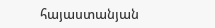հայաստանյան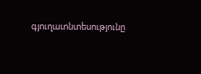գյուղատնտեսությունը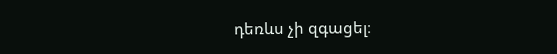դեռևս չի զգացել։